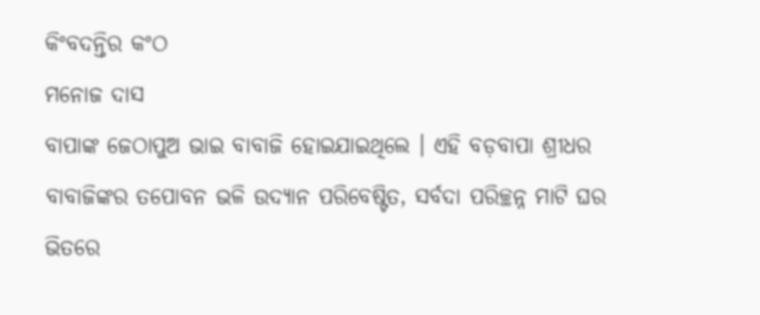କିଂବଦନ୍ତିର କଂଠ
ମନୋଜ ଦାସ
ବାପାଙ୍କ ଜେଠାପୁଅ ଭାଇ ବାବାଜି ହୋଇଯାଇଥିଲେ । ଏହି ବଡ଼ବାପା ଶ୍ରୀଧର ବାବାଜିଙ୍କର ତପୋବନ ଭଳି ଉଦ୍ୟାନ ପରିବେଷ୍ଟିତ, ସର୍ବଦା ପରିଚ୍ଛନ୍ନ ମାଟି ଘର ଭିତରେ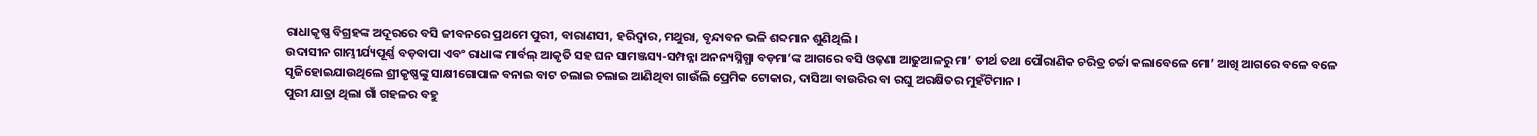ରାଧାକୃଷ୍ଣ ବିଗ୍ରହଙ୍କ ଅଦୂରରେ ବସି ଜୀବନରେ ପ୍ରଥମେ ପୁରୀ, ବାରାଣସୀ, ହରିଦ୍ୱାର, ମଥୁରା, ବୃନ୍ଦାବନ ଭଳି ଶବ୍ଦମାନ ଶୁଣିଥିଲି ।
ଉଦାସୀନ ଗାମ୍ଭୀର୍ଯ୍ୟପୂର୍ଣ୍ଣ ବଡ଼ବାପା ଏବଂ ରାଧାଙ୍କ ମାର୍ବଲ୍ ଆକୃତି ସହ ଘନ ସାମଞ୍ଜସ୍ୟ-ସମ୍ପନ୍ନା ଅନନ୍ୟସ୍ନିଗ୍ଧା ବଡ଼ମା’ଙ୍କ ଆଗରେ ବସି ଓଢ଼ଣା ଆଢୁଆଳରୁ ମା’ ତୀର୍ଥ ତଥା ପୌରାଣିକ ଚରିତ୍ର ଚର୍ଚ୍ଚା କଲାବେଳେ ମୋ’ ଆଖି ଆଗରେ ବଳେ ବଳେ ସୃଜିହୋଇଯାଉଥିଲେ ଶ୍ରୀକୃଷ୍ଣଙ୍କୁ ସାକ୍ଷୀଗୋପାଳ ବନାଇ ବାଟ ଚଲାଇ ଚଲାଇ ଆଣିଥିବା ଗାଉଁଲି ପ୍ରେମିକ ଟୋକାର, ଦାସିଆ ବାଉରିର ବା ରଘୁ ଅରକ୍ଷିତର ମୁହଁଟିମାନ ।
ପୁରୀ ଯାତ୍ରା ଥିଲା ଗାଁ ଗହଳର ବହୁ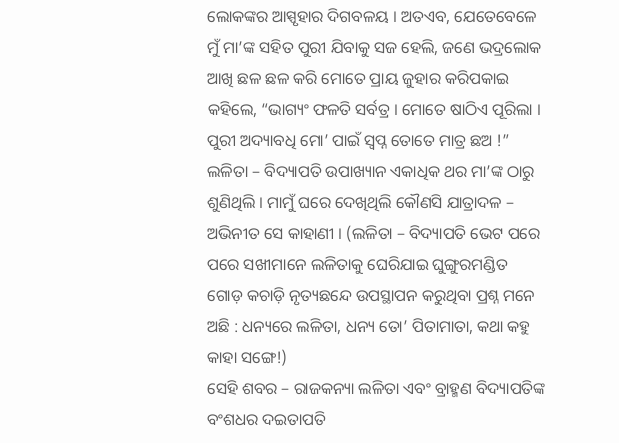ଲୋକଙ୍କର ଆସ୍ପୃହାର ଦିଗବଳୟ । ଅତଏବ, ଯେତେବେଳେ ମୁଁ ମା’ଙ୍କ ସହିତ ପୁରୀ ଯିବାକୁ ସଜ ହେଲି, ଜଣେ ଭଦ୍ରଲୋକ ଆଖି ଛଳ ଛଳ କରି ମୋତେ ପ୍ରାୟ ଜୁହାର କରିପକାଇ କହିଲେ, “ଭାଗ୍ୟଂ ଫଳତି ସର୍ବତ୍ର । ମୋତେ ଷାଠିଏ ପୂରିଲା । ପୁରୀ ଅଦ୍ୟାବଧି ମୋ’ ପାଇଁ ସ୍ୱପ୍ନ ତୋତେ ମାତ୍ର ଛଅ !”
ଲଳିତା – ବିଦ୍ୟାପତି ଉପାଖ୍ୟାନ ଏକାଧିକ ଥର ମା’ଙ୍କ ଠାରୁ ଶୁଣିଥିଲି । ମାମୁଁ ଘରେ ଦେଖିଥିଲି କୌଣସି ଯାତ୍ରାଦଳ – ଅଭିନୀତ ସେ କାହାଣୀ । (ଲଳିତା – ବିଦ୍ୟାପତି ଭେଟ ପରେ ପରେ ସଖୀମାନେ ଲଳିତାକୁ ଘେରିଯାଇ ଘୁଙ୍ଗୁରମଣ୍ଡିତ ଗୋଡ଼ କଚାଡ଼ି ନୃତ୍ୟଛନ୍ଦେ ଉପସ୍ଥାପନ କରୁଥିବା ପ୍ରଶ୍ନ ମନେ ଅଛି : ଧନ୍ୟରେ ଲଳିତା, ଧନ୍ୟ ତୋ’ ପିତାମାତା, କଥା କହୁ କାହା ସଙ୍ଗେ!)
ସେହି ଶବର – ରାଜକନ୍ୟା ଲଳିତା ଏବଂ ବ୍ରାହ୍ମଣ ବିଦ୍ୟାପତିଙ୍କ ବଂଶଧର ଦଇତାପତି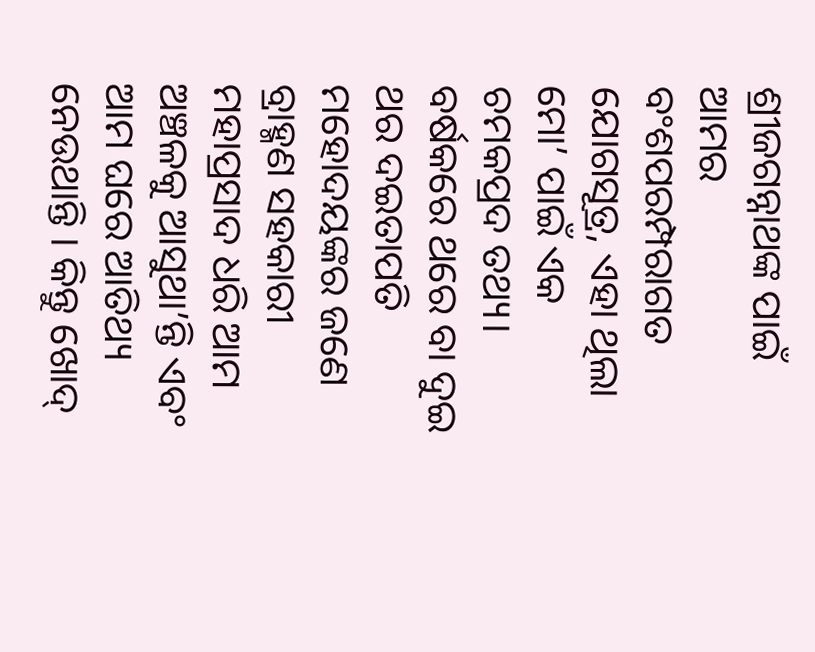ଶ୍ରୀଜଗନ୍ନାଥଙ୍କ ପାଇଁ ଆମର ବଂଶପରମ୍ପରାଗତ ଯୋଗସୂତ୍ର, ଏହା ଥିଲା ମୋ’ ପାଇଁ ଏକ ଚମକପ୍ରଦ ତଥ୍ୟ। ବର୍ଷକରେ ଥରେ ବା ଦୁଇ ଥର ଦଇତାପତି ମହୋଦୟଙ୍କର ଜଣେ ବ୍ରାହ୍ମଣ ସହକାରୀ ମହାପ୍ରସାଦ ଧରି ଆମ ଅଞ୍ଚଳକୁ ଆସୁଥା’ନ୍ତି ଏବଂ ଆମ ଘରେ ଆତିଥ୍ୟ ନେଉଥାନ୍ତି । କିନ୍ତୁ ଖୋଦ୍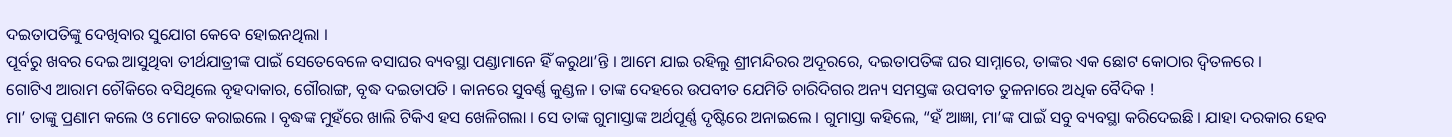ଦଇତାପତିଙ୍କୁ ଦେଖିବାର ସୁଯୋଗ କେବେ ହୋଇନଥିଲା ।
ପୂର୍ବରୁ ଖବର ଦେଇ ଆସୁଥିବା ତୀର୍ଥଯାତ୍ରୀଙ୍କ ପାଇଁ ସେତେବେଳେ ବସାଘର ବ୍ୟବସ୍ଥା ପଣ୍ଡାମାନେ ହିଁ କରୁଥା’ନ୍ତି । ଆମେ ଯାଇ ରହିଲୁ ଶ୍ରୀମନ୍ଦିରର ଅଦୂରରେ, ଦଇତାପତିଙ୍କ ଘର ସାମ୍ନାରେ, ତାଙ୍କର ଏକ ଛୋଟ କୋଠାର ଦ୍ୱିତଳରେ ।
ଗୋଟିଏ ଆରାମ ଚୌକିରେ ବସିଥିଲେ ବୃହଦାକାର, ଗୌରାଙ୍ଗ, ବୃଦ୍ଧ ଦଇତାପତି । କାନରେ ସୁବର୍ଣ୍ଣ କୁଣ୍ଡଳ । ତାଙ୍କ ଦେହରେ ଉପବୀତ ଯେମିତି ଚାରିଦିଗର ଅନ୍ୟ ସମସ୍ତଙ୍କ ଉପବୀତ ତୁଳନାରେ ଅଧିକ ବୈଦିକ !
ମା’ ତାଙ୍କୁ ପ୍ରଣାମ କଲେ ଓ ମୋତେ କରାଇଲେ । ବୃଦ୍ଧଙ୍କ ମୁହଁରେ ଖାଲି ଟିକିଏ ହସ ଖେଳିଗଲା । ସେ ତାଙ୍କ ଗୁମାସ୍ତାଙ୍କ ଅର୍ଥପୂର୍ଣ୍ଣ ଦୃଷ୍ଟିରେ ଅନାଇଲେ । ଗୁମାସ୍ତା କହିଲେ, “ହଁ ଆଜ୍ଞା, ମା’ଙ୍କ ପାଇଁ ସବୁ ବ୍ୟବସ୍ଥା କରିଦେଇଛି । ଯାହା ଦରକାର ହେବ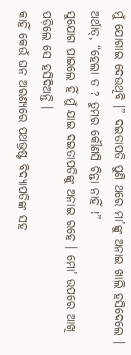ମୁଁ ଯୋଗାଇ ଦେଉଥିବି ।” ଦଇତାପତି ପୁଣି ଥରେ ମା’ଙ୍କୁ ଅନାଇ ଖାଲି ହସିଦେଲେ । ଅର୍ଥାତ୍, “ହେଲା ତ ? ତୁମର କୌଣସି ଚିନ୍ତା ନାହିଁ !”
ସୁଯୋଗ ପାଇଲେ ହିଁ ମୁଁ ଯାଇ ଦଇତାପତିଙ୍କୁ ଅନାଇ ରହେ । ମୋ’ ଉପରେ ଆଖି ପଡ଼ିଲେ ସେ ହସିଦିଅନ୍ତି ।
କାହିଁ କେଉଁ ଘନ ଅରଣ୍ୟରେ ପଥଭ୍ରଷ୍ଟ ବିଦ୍ୟାପତିଙ୍କ ସହ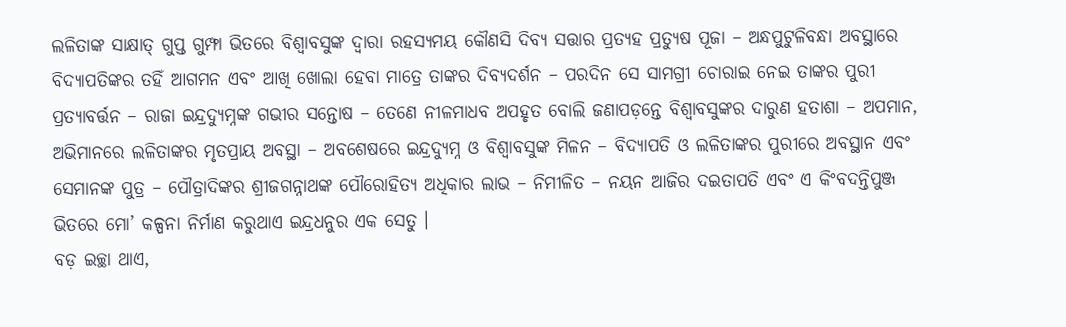ଲଳିତାଙ୍କ ସାକ୍ଷାତ୍ ଗୁପ୍ତ ଗୁମ୍ଫା ଭିତରେ ବିଶ୍ୱାବସୁଙ୍କ ଦ୍ୱାରା ରହସ୍ୟମୟ କୌଣସି ଦିବ୍ୟ ସତ୍ତାର ପ୍ରତ୍ୟହ ପ୍ରତ୍ୟୁଷ ପୂଜା – ଅନ୍ଧପୁଟୁଳିବନ୍ଧା ଅବସ୍ଥାରେ ବିଦ୍ୟାପତିଙ୍କର ତହିଁ ଆଗମନ ଏବଂ ଆଖି ଖୋଲା ହେବା ମାତ୍ରେ ତାଙ୍କର ଦିବ୍ୟଦର୍ଶନ – ପରଦିନ ସେ ସାମଗ୍ରୀ ଚୋରାଇ ନେଇ ତାଙ୍କର ପୁରୀ ପ୍ରତ୍ୟାବର୍ତ୍ତନ – ରାଜା ଇନ୍ଦ୍ରଦ୍ୟୁମ୍ନଙ୍କ ଗଭୀର ସନ୍ତୋଷ – ତେଣେ ନୀଳମାଧବ ଅପହୃତ ବୋଲି ଜଣାପଡ଼ନ୍ତେ ବିଶ୍ୱାବସୁଙ୍କର ଦାରୁଣ ହତାଶା – ଅପମାନ, ଅଭିମାନରେ ଲଳିତାଙ୍କର ମୃତପ୍ରାୟ ଅବସ୍ଥା – ଅବଶେଷରେ ଇନ୍ଦ୍ରଦ୍ୟୁମ୍ନ ଓ ବିଶ୍ୱାବସୁଙ୍କ ମିଳନ – ବିଦ୍ୟାପତି ଓ ଲଳିତାଙ୍କର ପୁରୀରେ ଅବସ୍ଥାନ ଏବଂ ସେମାନଙ୍କ ପୁତ୍ର – ପୌତ୍ରାଦିଙ୍କର ଶ୍ରୀଜଗନ୍ନାଥଙ୍କ ପୌରୋହିତ୍ୟ ଅଧିକାର ଲାଭ – ନିମୀଳିତ – ନୟନ ଆଜିର ଦଇତାପତି ଏବଂ ଏ କିଂବଦନ୍ତିପୁଞ୍ଜ ଭିତରେ ମୋ’ କଳ୍ପନା ନିର୍ମାଣ କରୁଥାଏ ଇନ୍ଦ୍ରଧନୁର ଏକ ସେତୁ ।
ବଡ଼ ଇଚ୍ଛା ଥାଏ,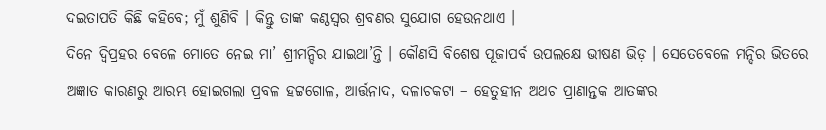ଦଇତାପତି କିଛି କହିବେ; ମୁଁ ଶୁଣିବି । କିନ୍ତୁ ତାଙ୍କ କଣ୍ଠସ୍ୱର ଶ୍ରବଣର ସୁଯୋଗ ହେଉନଥାଏ ।
ଦିନେ ଦ୍ୱିପ୍ରହର ବେଳେ ମୋତେ ନେଇ ମା’ ଶ୍ରୀମନ୍ଦିର ଯାଇଥା’ନ୍ତି । କୌଣସି ବିଶେଷ ପୂଜାପର୍ବ ଉପଲକ୍ଷେ ଭୀଷଣ ଭିଡ଼ । ସେତେବେଳେ ମନ୍ଦିର ଭିତରେ ଅଜ୍ଞାତ କାରଣରୁ ଆରମ୍ଭ ହୋଇଗଲା ପ୍ରବଳ ହଟ୍ଟଗୋଳ, ଆର୍ତ୍ତନାଦ, ଦଳାଚକଟା – ହେତୁହୀନ ଅଥଚ ପ୍ରାଣାନ୍ତକ ଆତଙ୍କର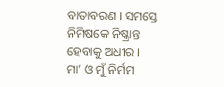ବାତାବରଣ । ସମସ୍ତେ ନିମିଷକେ ନିଷ୍କ୍ରାନ୍ତ ହେବାକୁ ଅଧୀର ।
ମା’ ଓ ମୁଁ ନିର୍ମମ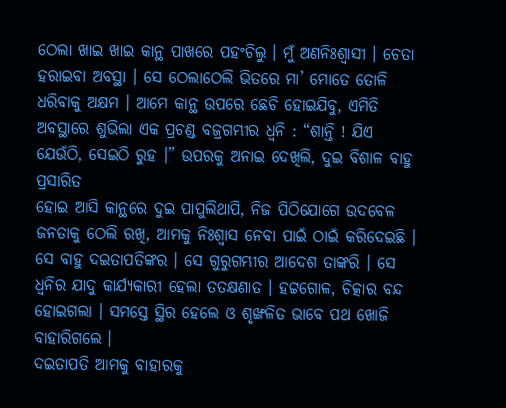ଠେଲା ଖାଇ ଖାଇ କାନ୍ଥ ପାଖରେ ପହଂଚିଲୁ । ମୁଁ ଅଣନିଃଶ୍ୱାସୀ । ଚେତା ହରାଇବା ଅବସ୍ଥା । ସେ ଠେଲାଠେଲି ଭିତରେ ମା’ ମୋତେ ତୋଳି ଧରିବାକୁ ଅକ୍ଷମ । ଆମେ କାନ୍ଥ ଉପରେ ଛେଚି ହୋଇଯିବୁ, ଏମିତି ଅବସ୍ଥାରେ ଶୁଭିଲା ଏକ ପ୍ରଚଣ୍ଡ ବଜ୍ରଗମ୍ଭୀର ଧ୍ୱନି : “ଶାନ୍ତି ! ଯିଏ ଯେଉଁଠି, ସେଇଠି ରୁହ ।” ଉପରକୁ ଅନାଇ ଦେଖିଲି, ଦୁଇ ବିଶାଳ ବାହୁ ପ୍ରସାରିତ
ହୋଇ ଆସି କାନ୍ଥରେ ଦୁଇ ପାପୁଲିଥାପି, ନିଜ ପିଠିଯୋଗେ ଉଦବେଳ ଜନତାକୁ ଠେଲି ରଖି, ଆମକୁ ନିଃଶ୍ୱାସ ନେବା ପାଇଁ ଠାଇଁ କରିଦେଇଛି ।
ସେ ବାହୁ ଦଇତାପତିଙ୍କର । ସେ ଗୁରୁଗମ୍ଭୀର ଆଦେଶ ତାଙ୍କରି । ସେ ଧ୍ୱନିର ଯାଦୁ କାର୍ଯ୍ୟକାରୀ ହେଲା ତତକ୍ଷଣାତ । ହଟ୍ଟଗୋଳ, ଚିତ୍କାର ବନ୍ଦ ହୋଇଗଲା । ସମସ୍ତେ ସ୍ଥିର ହେଲେ ଓ ଶୃଙ୍ଖଳିତ ଭାବେ ପଥ ଖୋଜି ବାହାରିଗଲେ ।
ଦଇତାପତି ଆମକୁ ବାହାରକୁ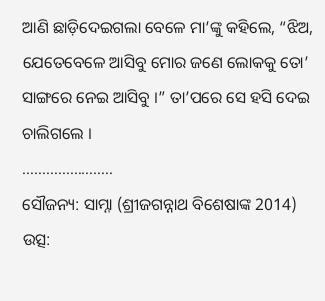ଆଣି ଛାଡ଼ିଦେଇଗଲା ବେଳେ ମା’ଙ୍କୁ କହିଲେ, “ଝିଅ, ଯେତେବେଳେ ଆସିବୁ ମୋର ଜଣେ ଲୋକକୁ ତୋ’ ସାଙ୍ଗରେ ନେଇ ଆସିବୁ ।” ତା’ପରେ ସେ ହସି ଦେଇ ଚାଲିଗଲେ ।
…………………..
ସୌଜନ୍ୟ: ସାମ୍ନା (ଶ୍ରୀଜଗନ୍ନାଥ ବିଶେଷାଙ୍କ 2014)
ଉତ୍ସ: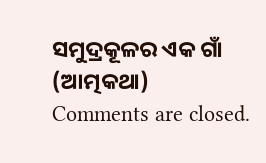ସମୁଦ୍ରକୂଳର ଏକ ଗାଁ (ଆତ୍ମକଥା)
Comments are closed.